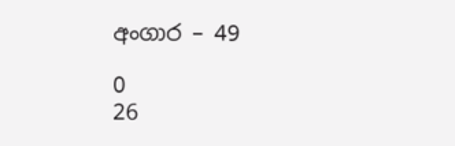අංගාර – 49

0
26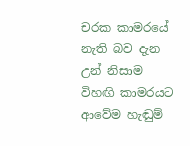චරක කාමරයේ නැති බව දැන උන් නිසාම විහඟි කාමරයට ආවේම හැඬුම්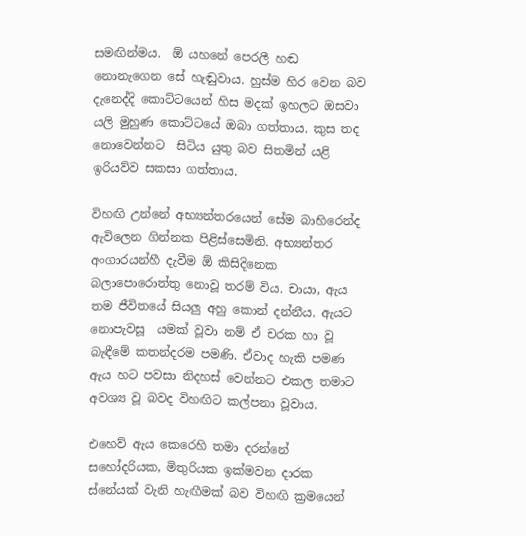සමඟින්මය.  ඕ යහනේ පෙරලී හඬ නොනැගෙන සේ හැඬුවාය. හුස්ම හිර වෙන බව දැනෙද්දි කොට්ටයෙන් හිස මදක් ඉහලට ඔසවා යලි මුහුණ කොට්ටයේ ඔබා ගත්තාය. කුස තද නොවෙන්නට  සිටිය යුතු බව සිතමින් යළි ඉරියව්ව සකසා ගත්තාය.

විහඟි උන්නේ අභ්‍යන්තරයෙන් සේම බාහිරෙන්ද ඇවිලෙන ගින්නක පිළිස්සෙමිනි. අභ්‍යන්තර අංගාරයන්හී දැවීම ඕ කිසිදිනෙක බලාපොරොත්තු නොවූ තරම් විය. චායා, ඇය තම ජීවිතයේ සියලු අහු කොන් දන්නීය. ඇයට නොපැවසූ  යමක් වූවා නම් ඒ චරක හා වූ බැඳීමේ කතන්දරම පමණි. ඒවාද හැකි පමණ ඇය හට පවසා නිදහස් වෙන්නට එකල තමාට අවශ්‍ය වූ බවද විහඟිට කල්පනා වූවාය.

එහෙව් ඇය කෙරෙහි තමා දරන්නේ සහෝදරියක, මිතුරියක ඉක්මවන දාරක ස්නේයක් වැනි හැඟීමක් බව විහඟි ක්‍රමයෙන්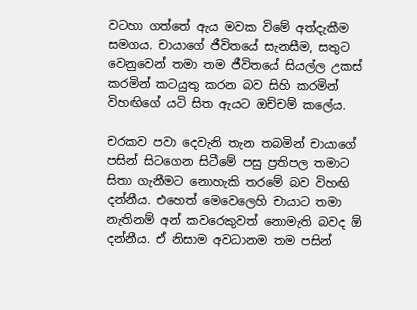වටහා ගත්තේ ඇය මවක විමේ අත්දැකීම සමගය. චායාගේ ජීවිතයේ සැනසීම, සතුට වෙනුවෙන් තමා තම ජීවිතයේ සියල්ල උකස් කරමින් කටයුතු කරන බව සිහි කරමින් විහඟිගේ යටි සිත ඇයට ඔච්චම් කලේය.

චරකව පවා දෙවැනි තැන තබමින් චායාගේ පසින් සිටගෙන සිටීමේ පසු ප්‍රතිපල තමාට සිතා ගැනීමට නොහැකි තරමේ බව විහඟි දන්නීය. එහෙත් මෙවෙලෙහි චායාට තමා නැතිනම් අන් කවරෙකුවත් නොමැති බවද ඕ දන්නීය. ඒ නිසාම අවධානම තම පසින්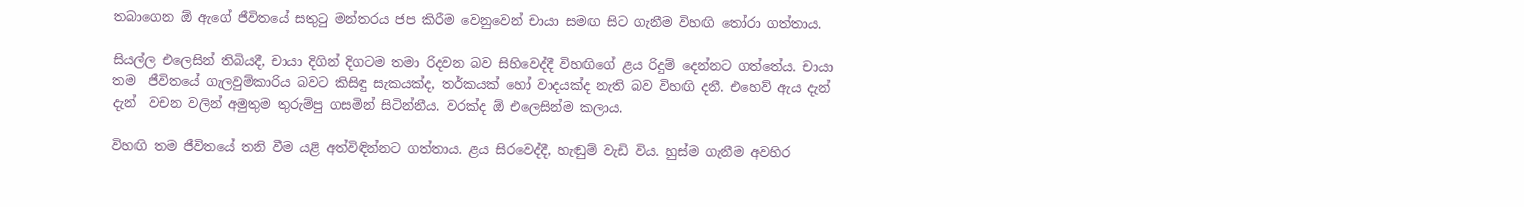තබාගෙන ඕ ඇගේ ජීවිතයේ සතුටු මන්තරය ජප කිරීම වෙනුවෙන් චායා සමඟ සිට ගැනීම විහඟි තෝරා ගත්තාය.

සියල්ල එලෙසින් තිබියදී, චායා දිගින් දිගටම තමා රිදවන බව සිහිවෙද්දී විහඟිගේ ළය රිදුම් දෙන්නට ගත්තේය. චායා තම  ජීවිතයේ ගැලවුම්කාරිය බවට කිසිඳු සැකයක්ද, තර්කයක් හෝ වාදයක්ද නැති බව විහඟි දනී. එහෙව් ඇය දැන් දැන්  වචන වලින් අමුතුම තුරුම්පු ගසමින් සිටින්නීය. වරක්ද ඕ එලෙසින්ම කලාය.

විහඟි තම ජීවිතයේ තනි වීම යළි අත්විඳින්නට ගත්තාය. ළය සිරවෙද්දී, හැඬුම් වැඩි විය. හුස්ම ගැනීම අවහිර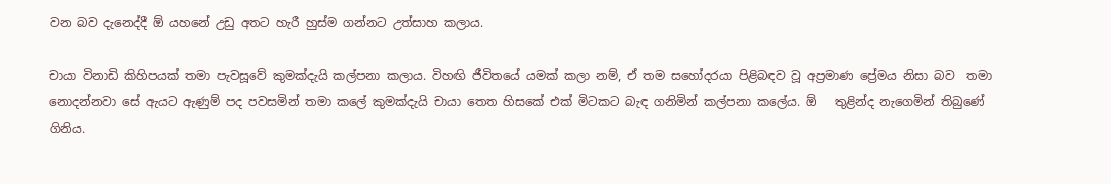වන බව දැනෙද්දී ඕ යහනේ උඩු අතට හැරී හුස්ම ගන්නට උත්සාහ කලාය.

චායා විනාඩි කිහිපයක් තමා පැවසූවේ කුමක්දැයි කල්පනා කලාය. විහඟි ජීවිතයේ යමක් කලා නම්, ඒ තම සහෝදරයා පිළිබඳව වූ අප්‍රමාණ ප්‍රේමය නිසා බව  තමා නොදන්නවා සේ ඇයට ඇණුම් පද පවසමින් තමා කලේ කුමක්දැයි චායා තෙත හිසකේ එක් මිටකට බැඳ ගනිමින් කල්පනා කලේය. ඕ   තුළින්ද නැගෙමින් තිබුණේ ගිනිය.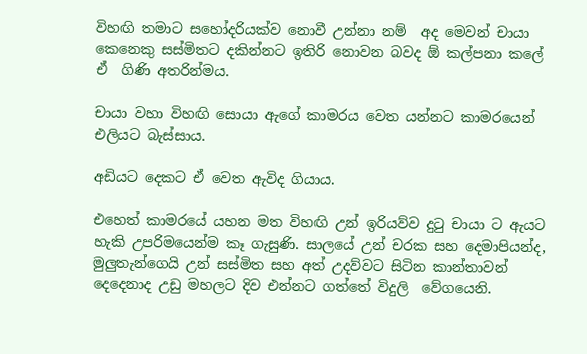විහඟි තමාට සහෝදරියක්ව නොවී උන්නා නම්  අද මෙවන් චායා කෙනෙකු සස්මිතට දකින්නට ඉතිරි නොවන බවද ඕ කල්පනා කලේ ඒ  ගිණි අතරින්මය.

චායා වහා විහඟි සොයා ඇගේ කාමරය වෙත යන්නට කාමරයෙන් එලියට බැස්සාය.

අඩියට දෙකට ඒ වෙත ඇවිද ගියාය.

එහෙත් කාමරයේ යහන මත විහඟි උන් ඉරියව්ව දුටු චායා ට ඇයට හැකි උපරිමයෙන්ම කෑ ගැසුණි. සාලයේ උන් චරක සහ දෙමාපියන්ද, මුලුතැන්ගෙයි උන් සස්මිත සහ අත් උදව්වට සිටින කාන්තාවන් දෙදෙනාද උඩු මහලට දිව එන්නට ගත්තේ විදුලි  වේගයෙනි.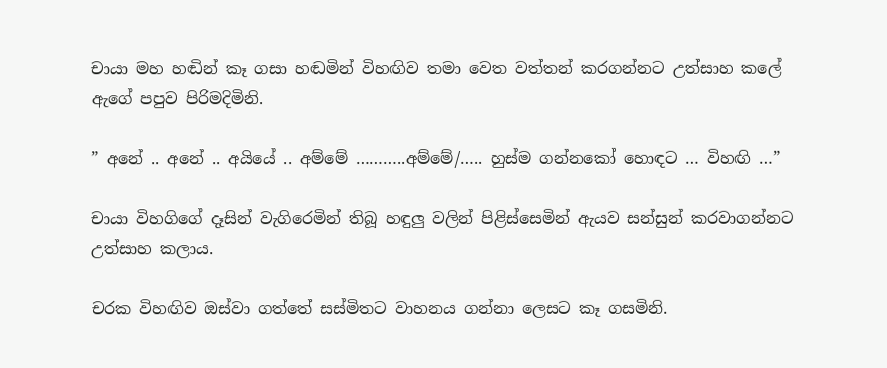චායා මහ හඬින් කෑ ගසා හඬමින් විහඟිව තමා වෙත වත්තන් කරගන්නට උත්සාහ කලේ ඇගේ පපුව පිරිමදිමිනි.

” අනේ .. අනේ .. අයියේ .. අම්මේ ………..අම්මේ/….. හුස්ම ගන්නකෝ හොඳට … විහඟි …”

චායා විහගිගේ දෑසින් වැගිරෙමින් තිබූ හඳුලු වලින් පිළිස්සෙමින් ඇයව සන්සුන් කරවාගන්නට උත්සාහ කලාය.

චරක විහඟිව ඔස්වා ගත්තේ සස්මිතට වාහනය ගන්නා ලෙසට කෑ ගසමිනි.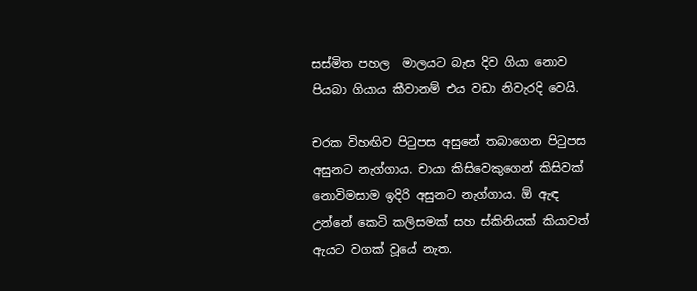සස්මිත පහල  මාලයට බැස දිව ගියා නොව පියබා ගියාය කීවානම් එය වඩා නිවැරදි වෙයි.

චරක විහඟිව පිටුපස අසුනේ තබාගෙන පිටුපස අසුනට නැග්ගාය. චායා කිසිවෙකුගෙන් කිසිවක් නොවිමසාම ඉදිරි අසුනට නැග්ගාය. ඕ ඇඳ උන්නේ කෙටි කලිසමක් සහ ස්කිනියක් කියාවත් ඇයට වගක් වූයේ නැත.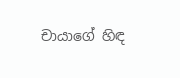චායාගේ හිඳ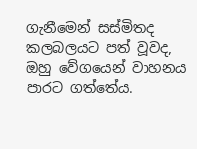ගැනීමෙන් සස්මිතද කලබලයට පත් වූවද, ඔහු වේගයෙන් වාහනය පාරට ගත්තේය.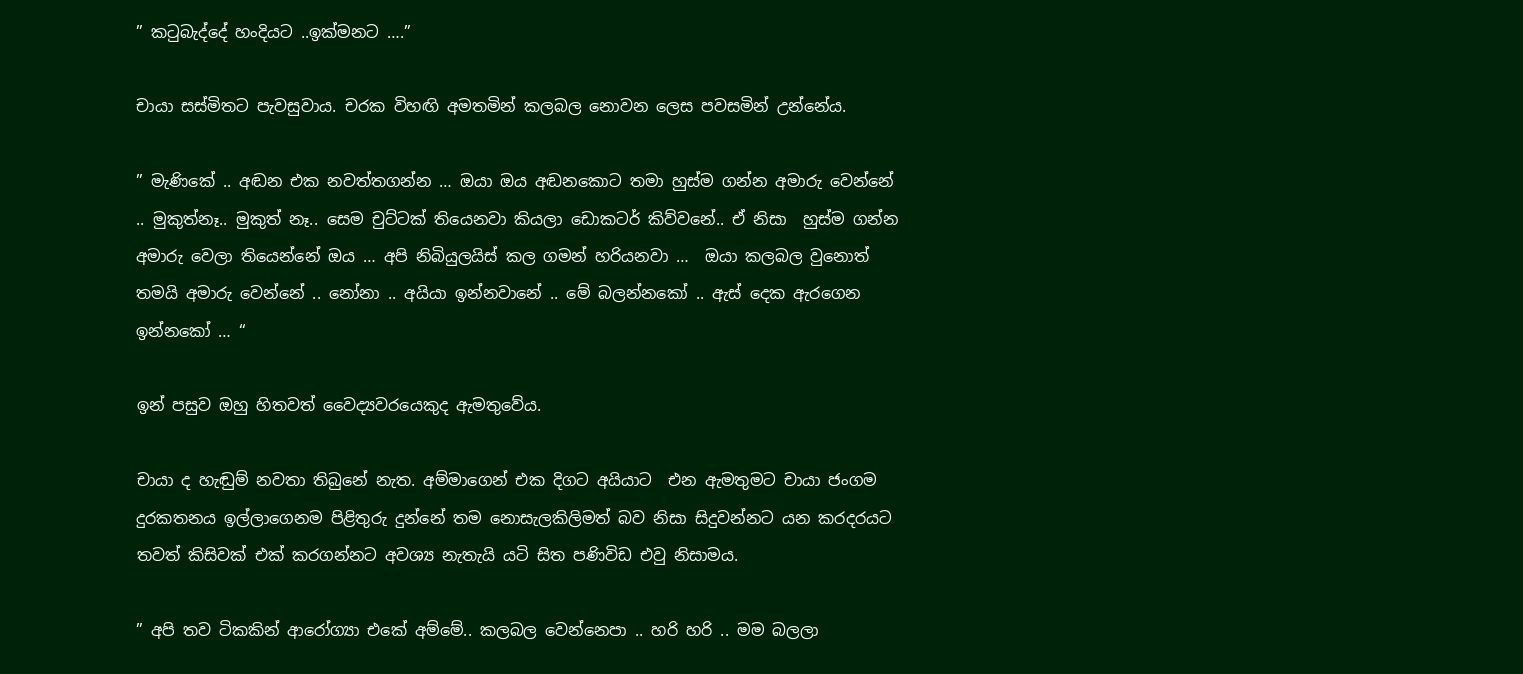” කටුබැද්දේ හංදියට ..ඉක්මනට ….”

චායා සස්මිතට පැවසුවාය. චරක විහඟි අමතමින් කලබල නොවන ලෙස පවසමින් උන්නේය.

” මැණිකේ .. අඬන එක නවත්තගන්න … ඔයා ඔය අඬනකොට තමා හුස්ම ගන්න අමාරු වෙන්නේ .. මුකුත්නෑ.. මුකුත් නෑ.. සෙම චුට්ටක් තියෙනවා කියලා ඩොකටර් කිව්වනේ.. ඒ නිසා  හුස්ම ගන්න අමාරු වෙලා තියෙන්නේ ඔය … අපි නිබියුලයිස් කල ගමන් හරියනවා …  ඔයා කලබල වුනොත් තමයි අමාරු වෙන්නේ .. නෝනා .. අයියා ඉන්නවානේ .. මේ බලන්නකෝ .. ඇස් දෙක ඇරගෙන ඉන්නකෝ … “

ඉන් පසුව ඔහු හිතවත් වෛද්‍යවරයෙකුද ඇමතුවේය.

චායා ද හැඬුම් නවතා තිබුනේ නැත. අම්මාගෙන් එක දිගට අයියාට  එන ඇමතුමට චායා ජංගම දුරකතනය ඉල්ලාගෙනම පිළිතුරු දුන්නේ තම නොසැලකිලිමත් බව නිසා සිදුවන්නට යන කරදරයට තවත් කිසිවක් එක් කරගන්නට අවශ්‍ය නැතැයි යටි සිත පණිවිඩ එවු නිසාමය.

” අපි තව ටිකකින් ආරෝග්‍යා එකේ අම්මේ.. කලබල වෙන්නෙපා .. හරි හරි .. මම බලලා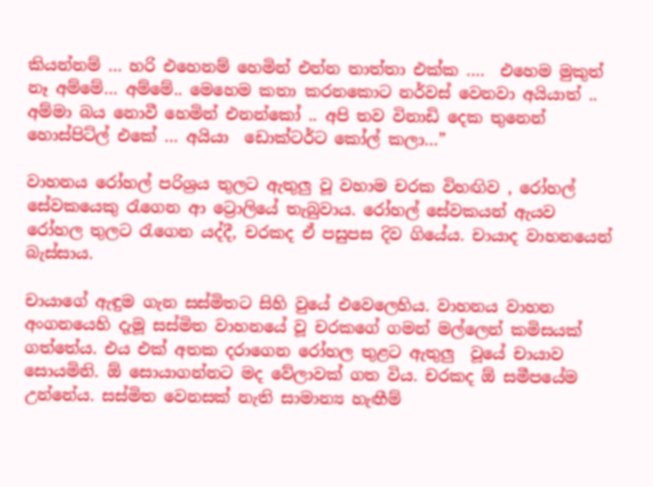කියන්නම් … හරි එහෙනම් හෙමින් එන්න තාත්තා එක්ක ….  එහෙම මුකුත් නෑ අම්මේ… අම්මේ.. මෙහෙම කතා කරනකොට නර්වස් වෙනවා අයියාත් .. අම්මා බය නොවී හෙමින් එනන්කෝ .. අපි තව විනාඩි දෙක තුනෙන් හොස්පිට්ල් එකේ … අයියා  ඩොක්ටර්ට කෝල් කලා…”

වාහනය රෝහල් පරිශ්‍රය තුලට ඇතුලු වූ වහාම චරක විහඟිව , රෝහල් සේවකයෙකු රැගෙන ආ ට්‍රොලියේ තැබුවාය. රෝහල් සේවකයන් ඇයව රෝහල තුලට රැගෙන යද්දී, චරකද ඒ පසුපස දිව ගියේය. චායාද වාහනයෙන් බැස්සාය.

චායාගේ ඇඳුම ගැන සස්මිතට සිහි වුයේ එවෙලෙහිය. වාහනය වාහන අංගනයෙහි දැමූ සස්මිත වාහනයේ වූ චරකගේ ගමන් මල්ලෙන් කමිසයක් ගත්තේය. එය එක් අතක දරාගෙන රෝහල තුළට ඇතුලු  වූයේ චායාව සොයමිනි. ඕ සොයාගන්නට මද වේලාවක් ගත විය. චරකද ඕ සමීපයේම උන්නේය. සස්මිත වෙනසක් නැති සාමාන්‍ය හැඟීම්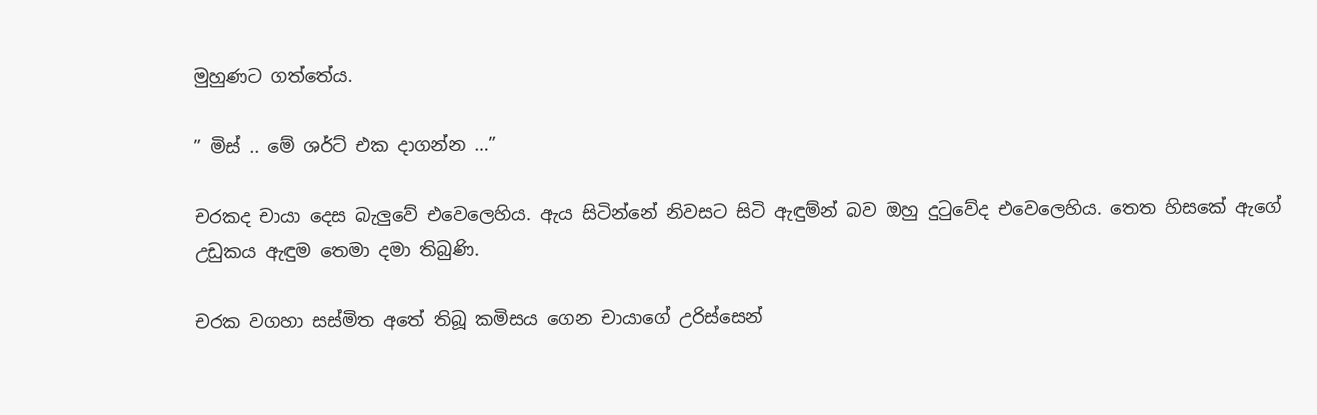මුහුණට ගත්තේය.

” මිස් .. මේ ශර්ට් එක දාගන්න …”

චරකද චායා දෙස බැලුවේ එවෙලෙහිය. ඇය සිටින්නේ නිවසට සිටි ඇඳුම්න් බව ඔහු දුටුවේද එවෙලෙහිය. තෙත හිසකේ ඇගේ උඩුකය ඇඳුම තෙමා දමා තිබුණි.

චරක වගහා සස්මිත අතේ තිබූ කමිසය ගෙන චායාගේ උරිස්සෙන්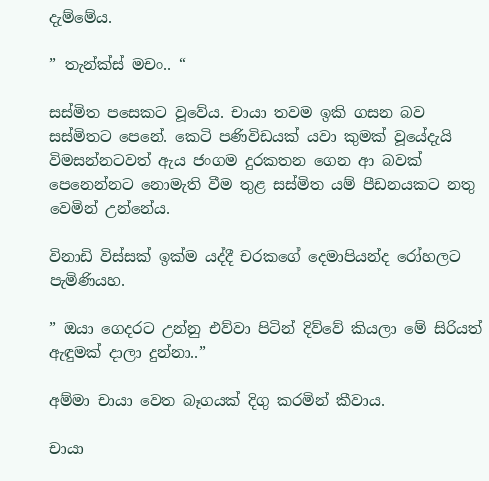දැම්මේය.

” තැන්ක්ස් මචං.. “

සස්මිත පසෙකට වූවේය. චායා තවම ඉකි ගසන බව සස්මිතට පෙනේ. කෙටි පණිවිඩයක් යවා කුමක් වූයේදැයි විමසන්නටවත් ඇය ජංගම දුරකතන ගෙන ආ බවක් පෙනෙන්නට නොමැති වීම තුළ සස්මිත යම් පීඩනයකට නතු වෙමින් උන්නේය.

විනාඩි විස්සක් ඉක්ම යද්දී චරකගේ දෙමාපියන්ද රෝහලට පැමිණියහ.

” ඔයා ගෙදරට උන්නු එව්වා පිටින් දිව්වේ කියලා මේ සිරියත් ඇඳුමක් දාලා දුන්නා..”

අම්මා චායා වෙත බෑගයක් දිගු කරමින් කීවාය.

චායා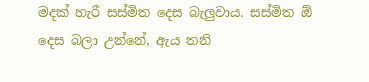මදක් හැරී සස්මිත දෙස බැලුවාය. සස්මිත ඕ දෙස බලා උන්නේ, ඇය තනි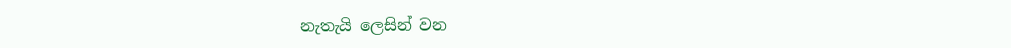නැතැයි ලෙසින් වන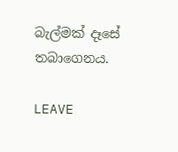බැල්මක් දෑසේ තබාගෙනය.

LEAVE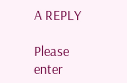A REPLY

Please enter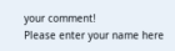your comment!
Please enter your name here